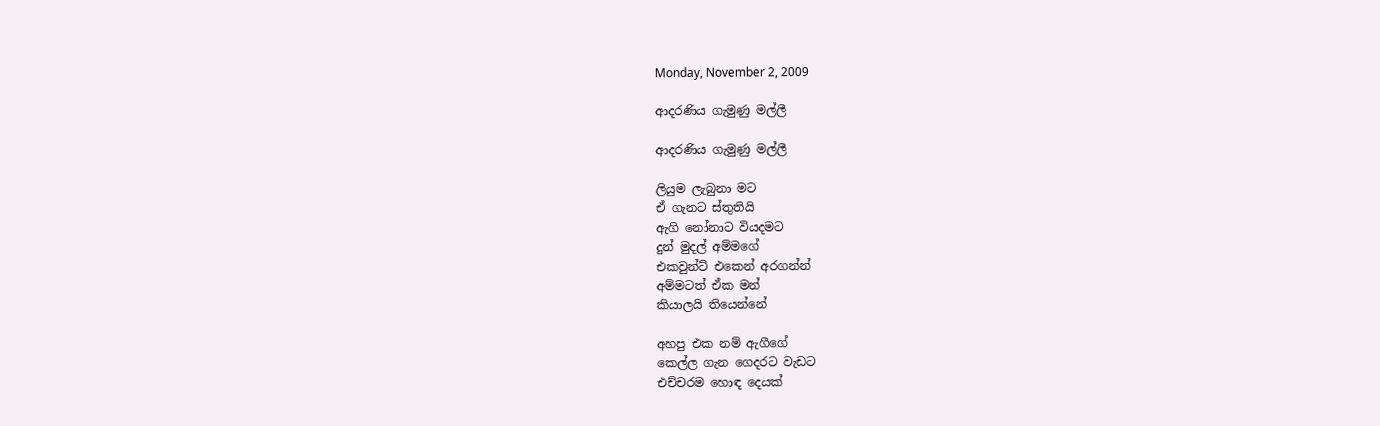Monday, November 2, 2009

ආදරණිය ගැමුණු මල්ලී

ආදරණිය ගැමුණු මල්ලී

ලියුම ලැබුනා මට
ඒ ගැනට ස්තුතියි
ඇගි නෝනාට වියදමට
දුන් මුදල් අම්මගේ
එකවුන්ට් එකෙන් අරගන්න්
අම්මටත් ඒක මන්
කියාලයි තියෙන්නේ

අහපු එක නම් ඇගීගේ
කෙල්ල ගැන ගෙදරට වැඩට
එච්චරම හොඳ දෙයක්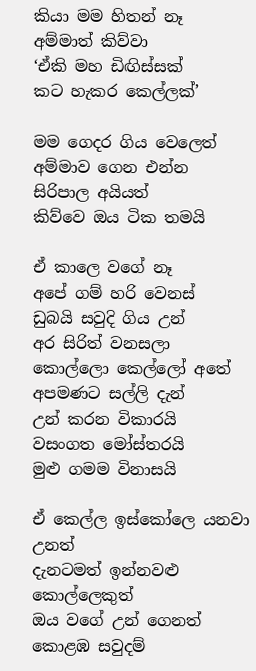කියා මම හිතන් නෑ
අම්මාත් කිව්වා
‘ඒකි මහ ඩිඟිස්සක්
කට හැකර කෙල්ලක්’

මම ගෙදර ගිය වෙලෙත්
අම්මාව ගෙන එන්න
සිරිපාල අයියත්
කිව්වෙ ඔය ටික තමයි

ඒ කාලෙ වගේ නෑ
අපේ ගම් හරි වෙනස්
ඩුබයි සවුදි ගිය උන්
අර සිරිත් වනසලා
කොල්ලො කෙල්ලෝ අතේ
අපමණට සල්ලි දැන්
උන් කරන විකාරයි
වසංගත මෝස්තරයි
මුළු ගමම විනාසයි

ඒ කෙල්ල ඉස්කෝලෙ යනවා උනත්
දැනටමත් ඉන්නවළු කොල්ලෙකුත්
ඔය වගේ උන් ගෙනත්‍
කොළඹ සවුදම්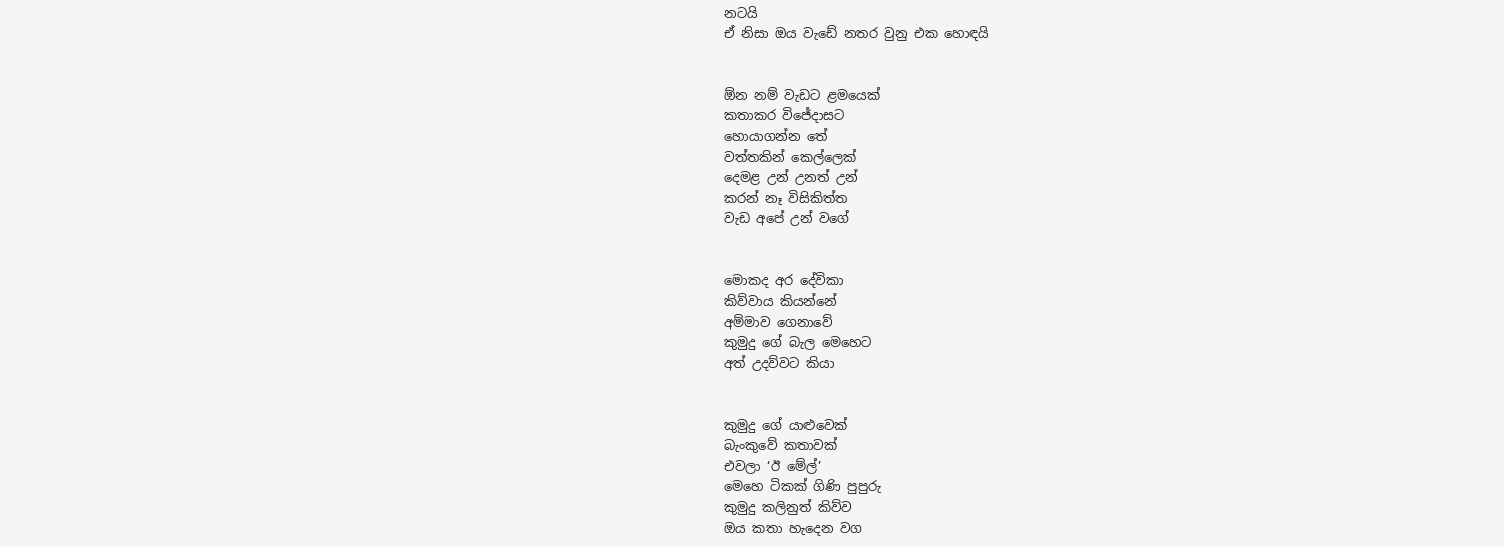නටයි
ඒ නිසා ඔය වැඩේ නතර වුනු එක හොඳයි


ඕන නම් වැඩට ළමයෙක්
කතාකර විජේදාසට
හොයාගන්න තේ
වත්තකින් කෙල්ලෙක්
දෙමළ උන් උනත් උන්
කරන් නෑ විසිකිත්ත
වැඩ අපේ උන් වගේ


මොකද අර දේවිකා
කිව්වාය කියන්නේ
අම්මාව ගෙනාවේ
කුමුදු ගේ බැල මෙහෙට
අත් උදව්වට කියා


කුමුදු ගේ යාළුවෙක්
බැංකුවේ කතාවක්
එවලා ‘ඊ මේල්’
මෙහෙ ටිකක් ගිණි පුපුරු
කුමුදු කලිනුත් කිව්ව
ඔය කතා හැදෙන වග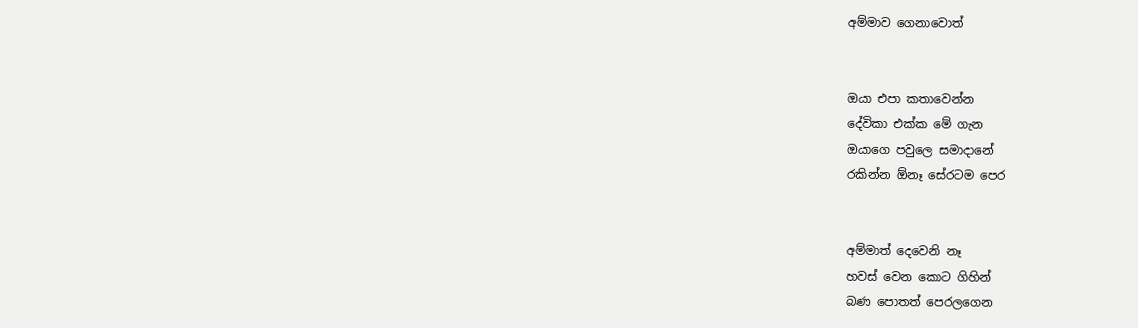අම්මාව ගෙනාවොත්


ඔයා එපා කතාවෙන්න
දේවිකා එක්ක මේ ගැන
ඔයාගෙ පවුලෙ සමාදානේ
රකින්න ඕනෑ සේරටම පෙර


අම්මාත් දෙවෙනි නෑ
හවස් වෙන කොට ගිහින්
බණ පොතත් පෙරලගෙන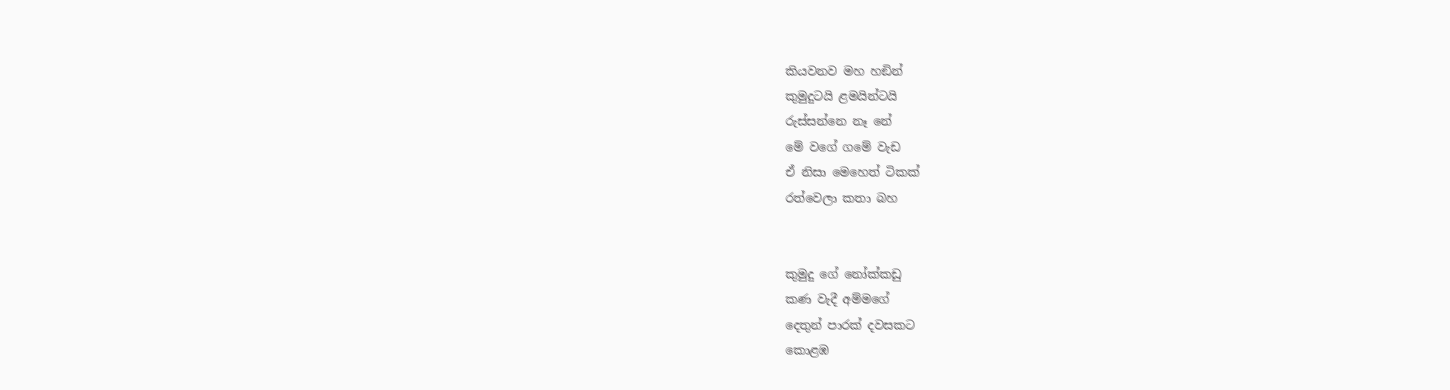කියවනව මහ හඞින්
කුමුදුටයි ළමයින්ටයි
රුස්සන්නෙ නෑ නේ
මේ වගේ ගමේ වැඩ
ඒ නිසා මෙහෙත් ටිකක්
රත්වෙලා කතා බහ


කුමුදු ගේ නෝක්කඩු
කණ වැදී අම්මගේ
දෙතුන් පාරක් දවසකට
කොළඹ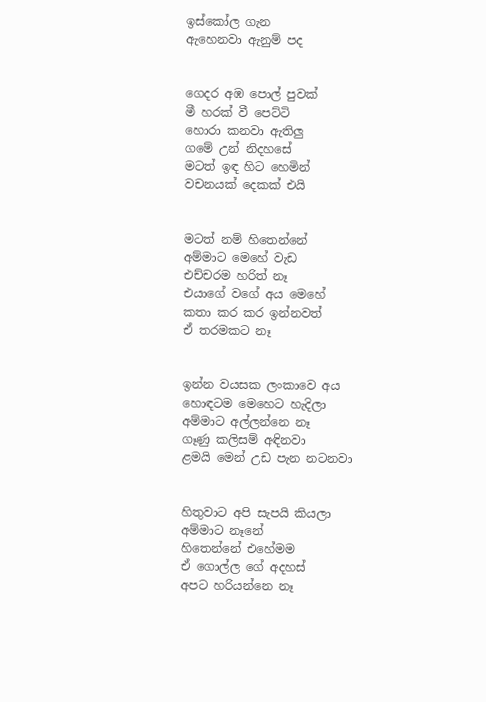ඉස්කෝල ගැන
ඇහෙනවා ඇනුම් පද


ගෙදර අඹ පොල් පුවක්
මී හරක් වී පෙට්ටි
හොරා කනවා ඇතිලු
ගමේ උන් නිදහසේ
මටත් ඉඳ හිට හෙමින්
ව‍චනයක් දෙකක් එයි


මටත් නම් හිතෙන්නේ
අම්මාට මෙහේ වැඩ
එච්චරම හරිත් නෑ
එයාගේ වගේ අය මෙහේ
කතා කර කර ඉන්නවත්
ඒ තරමකට නෑ


ඉන්න වයසක ලංකාවෙ අය
හොඳටම මෙහෙට හැදිලා
අම්මාට අල්ලන්නෙ නෑ
ගෑණු කලිසම් අඳිනවා
ළමයි මෙන් උඩ පැන නටනවා


හිතුවාට අපි සැපයි කියලා
අම්මාට නෑනේ
හිතෙන්නේ එහේමම
ඒ ගොල්ල ගේ අදහස්
අපට හරියන්නෙ නෑ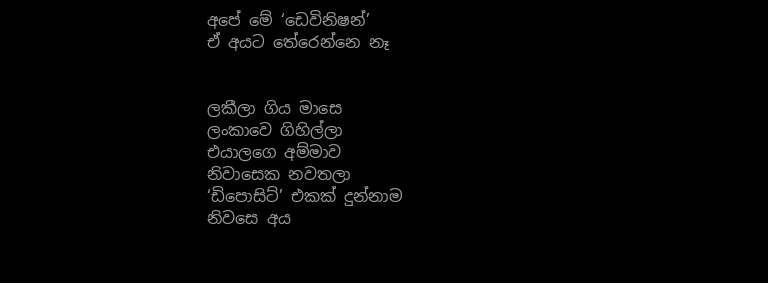අපේ මේ ‘ඩෙවිනිෂන්’
ඒ අයට තේරෙන්නෙ නෑ


ලකීලා ගිය මාසෙ
ලංකාවෙ ගිහිල්ලා
එයාලගෙ අම්මාව
නිවාසෙක නවතලා
‘ඩිපොසිට්’ එකක් දුන්නාම
නි‍වසෙ අය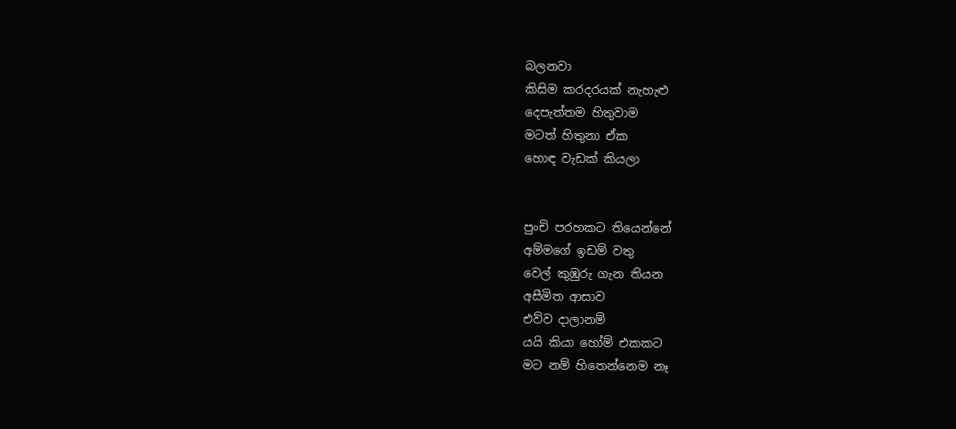බලනවා
කිසිම කරදරයක් නැහැළු
දෙපැත්තම හිතුවාම
මටත් හිතුනා ඒක
හොඳ වැඩක් කියලා


පුංචි පරහකට තියෙන්නේ
අම්මගේ ඉඩම් වතු
වෙල් කුඹුරු ගැන තියන
අසීමිත ආසාව
එව්ව දාලානම්
යයි කියා හෝම් එකකට
මට නම් හිතෙන්නෙම නෑ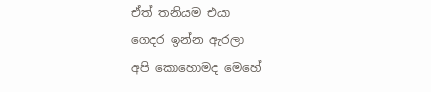ඒත් තනියම එයා
ගෙදර ඉන්න ඇරලා
අපි‍ කොහොමද මෙහේ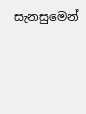සැනසුමෙන්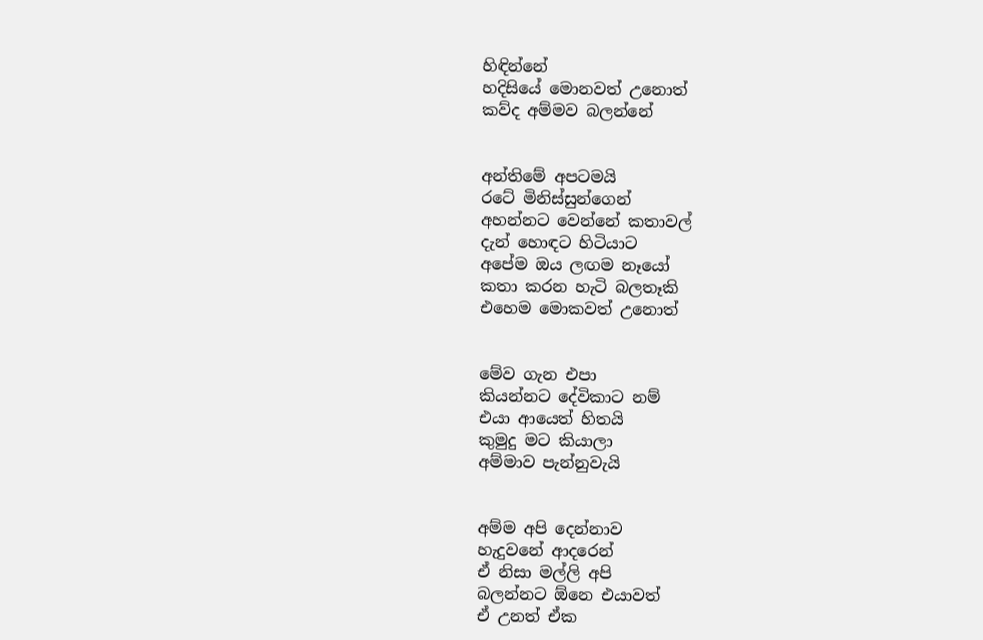හිඳින්නේ
හදිසියේ මොනවත් උනොත්
කව්ද අම්මව බලන්නේ


අන්තිමේ අපටමයි
රටේ මිනිස්සුන්ගෙන්
අහන්නට වෙන්නේ කතාවල්
දැන් හොඳට හිටියාට
අපේම ඔය ලඟම නෑයෝ
කතා කරන හැටි බලතෑකි
එහෙම මොකවත් උ‍නොත්


මේව ගැන එපා
කියන්නට දේවිකාට නම්
එයා ආයෙත් හිතයි
කුමුදු මට කියාලා
අම්මාව පැන්නුවැයි


අම්ම අපි දෙන්නාව
හැදුවනේ ආදරෙන්
ඒ නිසා මල්ලි අපි
බලන්නට ඕනෙ එයාවත්
ඒ උනත් ඒක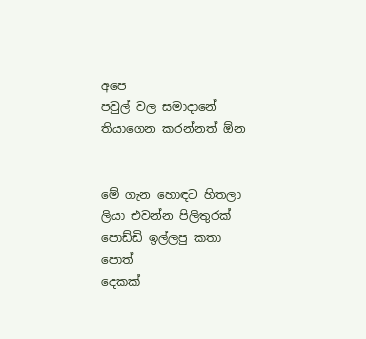අපෙ
පවුල් වල සමාදානේ
ති‍යාගෙන කරන්නත් ඕන


මේ ගැන හොඳට හිතලා
ලියා එවන්න පිලිතුරක්
පොඩ්ඩි ඉල්ලපු කතා පොත්
දෙකක්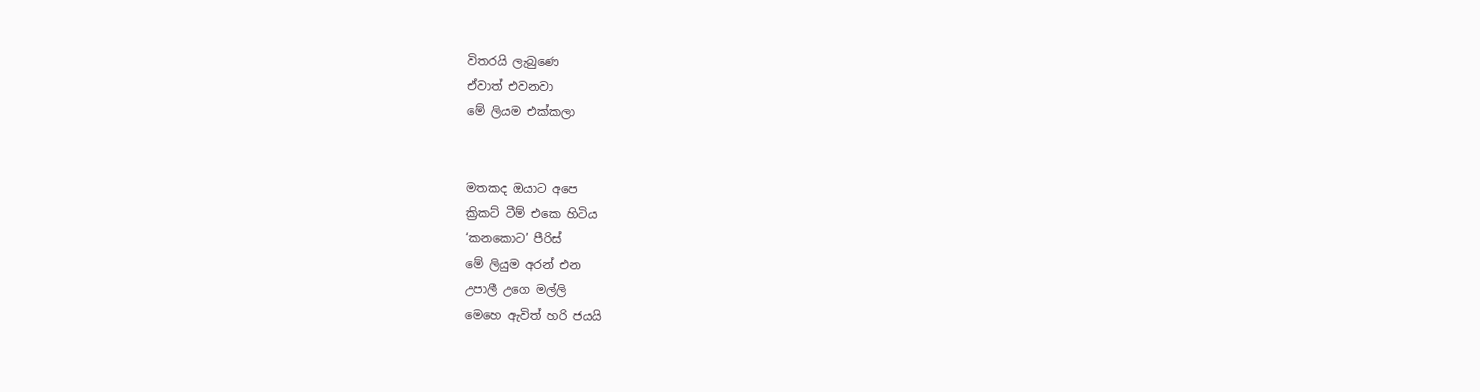විතරයි ලැබුණෙ
ඒවාත් එවනවා
මේ ලියම එක්කලා


මතකද ඔයාට අපෙ
ක්‍රිකට් ටීම් එකෙ හිටිය
‘කනකොට’ පීරිස්
මේ ලියුම අරන් එන
උපාලී උගෙ මල්ලි
මෙහෙ ඇවිත් හරි ජයයි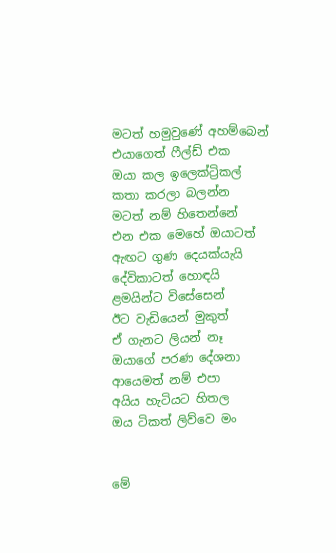මටත් හමුව‍ුණේ අහම්බෙන්
එයාගෙත් ‍‍ෆීල්ඩ් එක
ඔයා කල ඉලෙක්ට්‍රිකල්
කතා කරලා බලන්න
මටත් නම් හිතෙන්නේ
එන එක මෙහේ ඔයාටත්
ඇඟට ගුණ දෙයක්යැයි
දේවිකාටත් හොඳයි
ළමයින්ට විසේසෙන්
ඊට වැඩියෙන් මුකුත්
ඒ ගැනට ලියන් නෑ
ඔයාගේ පරණ දේශනා
ආයෙමත් නම් එපා
අයිය හැටියට හිතල
ඔය ටිකත් ලිව්වෙ මං


මේ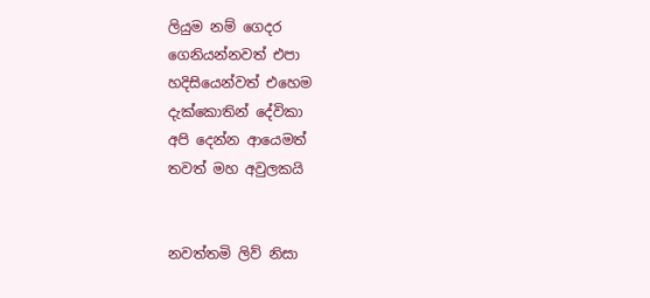ලියුම නම් ගෙදර
ගෙනියන්නවත් එපා
හදිසියෙන්වත් එහෙම
දැක්කොතින් දේවිකා
අපි දෙන්න ආයෙමත්
තවත් මහ අවුලකයි


නවත්තමි ලිව් නිසා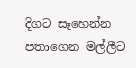දිගට සෑහෙන්න
පතාගෙන මල්ලීට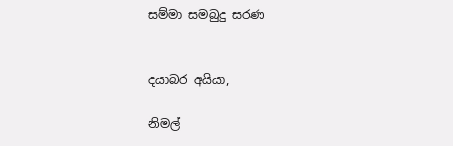සම්මා සමබුදු සරණ


දයාබර අයියා,

නිමල්